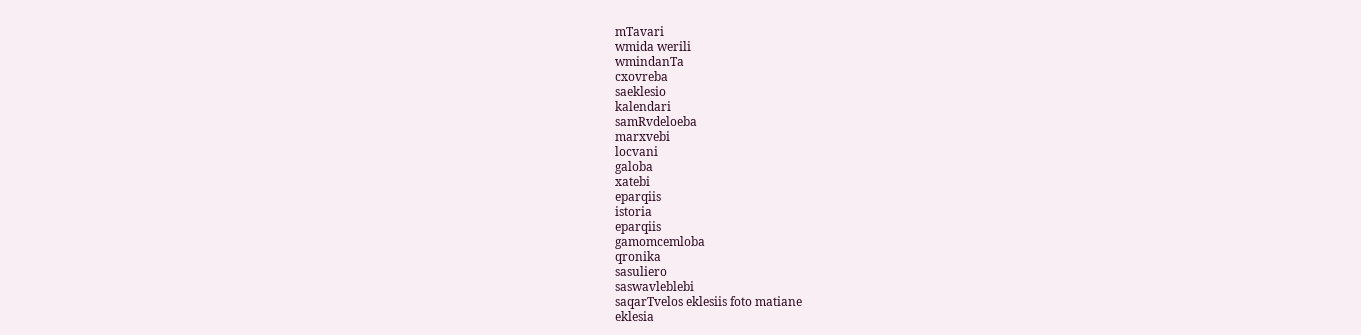mTavari
wmida werili
wmindanTa
cxovreba
saeklesio
kalendari
samRvdeloeba
marxvebi
locvani
galoba
xatebi
eparqiis
istoria
eparqiis
gamomcemloba
qronika
sasuliero
saswavleblebi
saqarTvelos eklesiis foto matiane
eklesia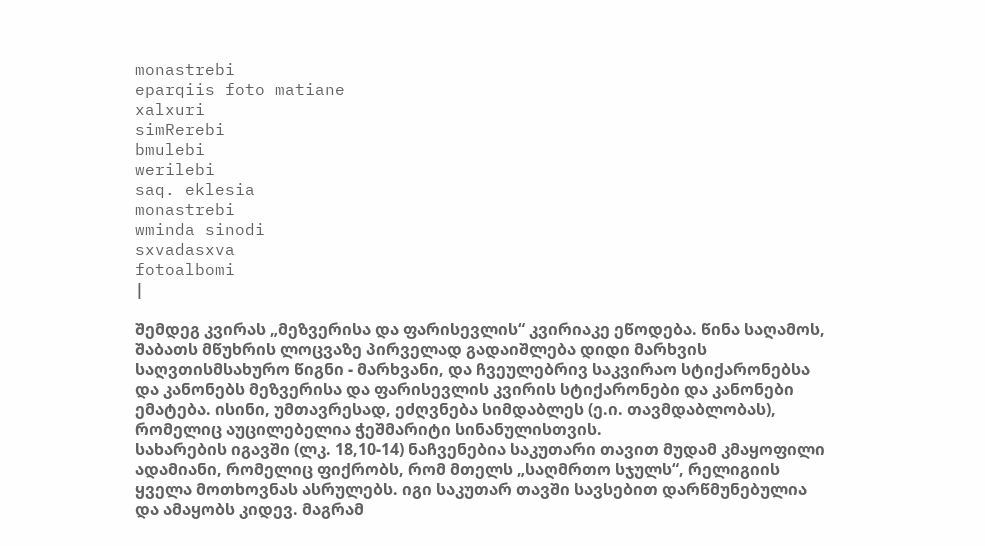monastrebi
eparqiis foto matiane
xalxuri
simRerebi
bmulebi
werilebi
saq. eklesia
monastrebi
wminda sinodi
sxvadasxva
fotoalbomi
|

შემდეგ კვირას „მეზვერისა და ფარისევლის“ კვირიაკე ეწოდება. წინა საღამოს, შაბათს მწუხრის ლოცვაზე პირველად გადაიშლება დიდი მარხვის საღვთისმსახურო წიგნი - მარხვანი, და ჩვეულებრივ საკვირაო სტიქარონებსა და კანონებს მეზვერისა და ფარისევლის კვირის სტიქარონები და კანონები ემატება. ისინი, უმთავრესად, ეძღვნება სიმდაბლეს (ე.ი. თავმდაბლობას), რომელიც აუცილებელია ჭეშმარიტი სინანულისთვის.
სახარების იგავში (ლკ. 18,10-14) ნაჩვენებია საკუთარი თავით მუდამ კმაყოფილი ადამიანი, რომელიც ფიქრობს, რომ მთელს „საღმრთო სჯულს“, რელიგიის ყველა მოთხოვნას ასრულებს. იგი საკუთარ თავში სავსებით დარწმუნებულია და ამაყობს კიდევ. მაგრამ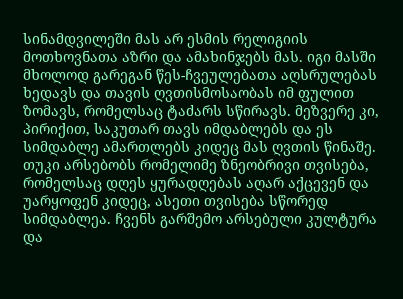სინამდვილეში მას არ ესმის რელიგიის მოთხოვნათა აზრი და ამახინჯებს მას. იგი მასში მხოლოდ გარეგან წეს-ჩვეულებათა აღსრულებას ხედავს და თავის ღვთისმოსაობას იმ ფულით ზომავს, რომელსაც ტაძარს სწირავს. მეზვერე კი, პირიქით, საკუთარ თავს იმდაბლებს და ეს სიმდაბლე ამართლებს კიდეც მას ღვთის წინაშე. თუკი არსებობს რომელიმე ზნეობრივი თვისება, რომელსაც დღეს ყურადღებას აღარ აქცევენ და უარყოფენ კიდეც, ასეთი თვისება სწორედ სიმდაბლეა. ჩვენს გარშემო არსებული კულტურა და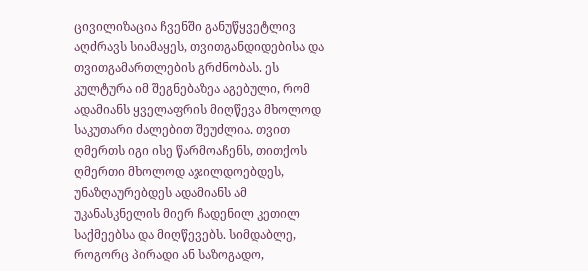ცივილიზაცია ჩვენში განუწყვეტლივ აღძრავს სიამაყეს, თვითგანდიდებისა და თვითგამართლების გრძნობას. ეს კულტურა იმ შეგნებაზეა აგებული, რომ ადამიანს ყველაფრის მიღწევა მხოლოდ საკუთარი ძალებით შეუძლია. თვით ღმერთს იგი ისე წარმოაჩენს, თითქოს ღმერთი მხოლოდ აჯილდოებდეს, უნაზღაურებდეს ადამიანს ამ უკანასკნელის მიერ ჩადენილ კეთილ საქმეებსა და მიღწევებს. სიმდაბლე, როგორც პირადი ან საზოგადო,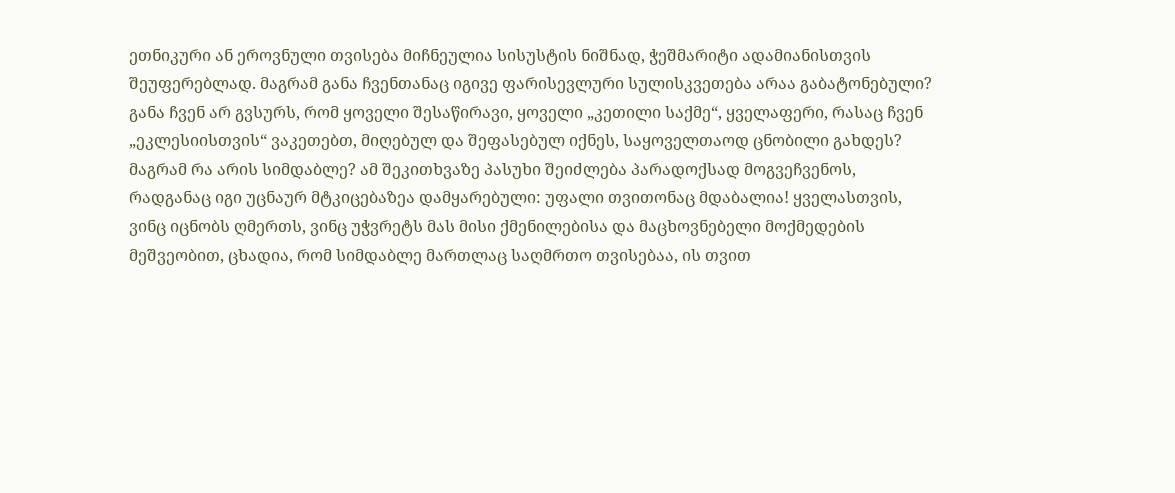ეთნიკური ან ეროვნული თვისება მიჩნეულია სისუსტის ნიშნად, ჭეშმარიტი ადამიანისთვის შეუფერებლად. მაგრამ განა ჩვენთანაც იგივე ფარისევლური სულისკვეთება არაა გაბატონებული? განა ჩვენ არ გვსურს, რომ ყოველი შესაწირავი, ყოველი „კეთილი საქმე“, ყველაფერი, რასაც ჩვენ „ეკლესიისთვის“ ვაკეთებთ, მიღებულ და შეფასებულ იქნეს, საყოველთაოდ ცნობილი გახდეს?
მაგრამ რა არის სიმდაბლე? ამ შეკითხვაზე პასუხი შეიძლება პარადოქსად მოგვეჩვენოს, რადგანაც იგი უცნაურ მტკიცებაზეა დამყარებული: უფალი თვითონაც მდაბალია! ყველასთვის, ვინც იცნობს ღმერთს, ვინც უჭვრეტს მას მისი ქმენილებისა და მაცხოვნებელი მოქმედების მეშვეობით, ცხადია, რომ სიმდაბლე მართლაც საღმრთო თვისებაა, ის თვით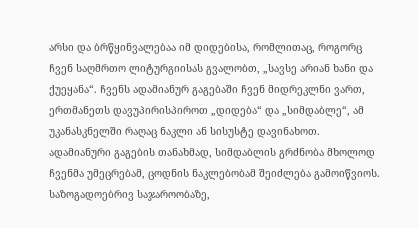არსი და ბრწყინვალებაა იმ დიდებისა, რომლითაც, როგორც ჩვენ საღმრთო ლიტურგიისას გვალობთ, „სავსე არიან ხანი და ქუეყანა“. ჩვენს ადამიანურ გაგებაში ჩვენ მიდრეკლნი ვართ, ერთმანეთს დავუპირისპიროთ „დიდება“ და „სიმდაბლე“, ამ უკანასკნელში რაღაც ნაკლი ან სისუსტე დავინახოთ. ადამიანური გაგების თანახმად, სიმდაბლის გრძნობა მხოლოდ ჩვენმა უმეცრებამ, ცოდნის ნაკლებობამ შეიძლება გამოიწვიოს. საზოგადოებრივ საჯაროობაზე,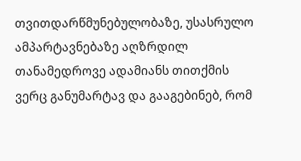თვითდარწმუნებულობაზე, უსასრულო ამპარტავნებაზე აღზრდილ თანამედროვე ადამიანს თითქმის ვერც განუმარტავ და გააგებინებ, რომ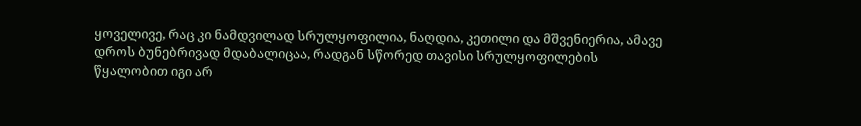ყოველივე, რაც კი ნამდვილად სრულყოფილია, ნაღდია, კეთილი და მშვენიერია, ამავე დროს ბუნებრივად მდაბალიცაა, რადგან სწორედ თავისი სრულყოფილების წყალობით იგი არ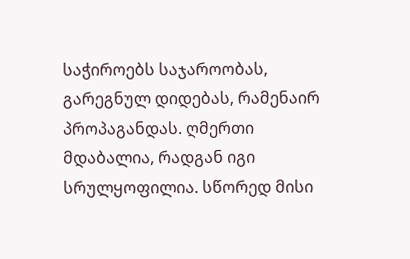საჭიროებს საჯაროობას, გარეგნულ დიდებას, რამენაირ პროპაგანდას. ღმერთი მდაბალია, რადგან იგი სრულყოფილია. სწორედ მისი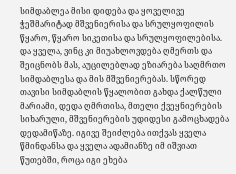სიმდაბლეა მისი დიდება და ყოველივე ჭეშმარიტად მშვენიერისა და სრულყოფილის წყარო, წყარო სიკეთისა და სრულყოფილებისა. და ყველა, ვინც კი მიუახლოვდება ღმერთს და შეიცნობს მას, აუცილებლად ეზიარება საღმრთო სიმდაბლესა და მის მშვენიერებას. სწორედ თავისი სიმდაბლის წყალობით გახდა ქალწული მარიამი, დედა ღმრთისა, მთელი ქვეყნიერების სიხარული, მშვენიერების უდიდესი გამოცხადება დედამიწაზე. იგივე შეიძლება ითქვას ყველა წმინდანსა და ყველა ადამიანზე იმ იშვიათ წუთებში, როცა იგი ეხება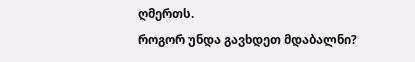ღმერთს.
როგორ უნდა გავხდეთ მდაბალნი?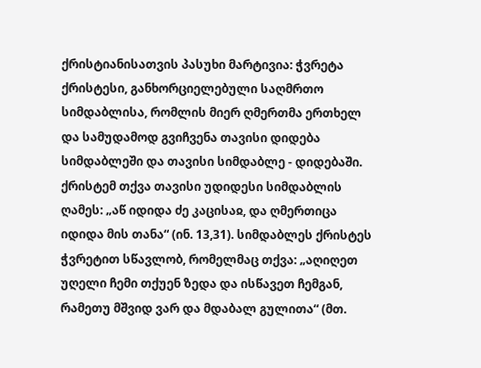ქრისტიანისათვის პასუხი მარტივია: ჭვრეტა ქრისტესი, განხორციელებული საღმრთო სიმდაბლისა, რომლის მიერ ღმერთმა ერთხელ და სამუდამოდ გვიჩვენა თავისი დიდება სიმდაბლეში და თავისი სიმდაბლე - დიდებაში. ქრისტემ თქვა თავისი უდიდესი სიმდაბლის ღამეს: „აწ იდიდა ძე კაცისაჲ, და ღმერთიცა იდიდა მის თანა“ (ინ. 13,31). სიმდაბლეს ქრისტეს ჭვრეტით სწავლობ, რომელმაც თქვა: „აღიღეთ უღელი ჩემი თქუენ ზედა და ისწავეთ ჩემგან, რამეთუ მშვიდ ვარ და მდაბალ გულითა“ (მთ.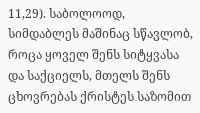11,29). საბოლოოდ, სიმდაბლეს მაშინაც სწავლობ, როცა ყოველ შენს სიტყვასა და საქციელს, მთელს შენს ცხოვრებას ქრისტეს საზომით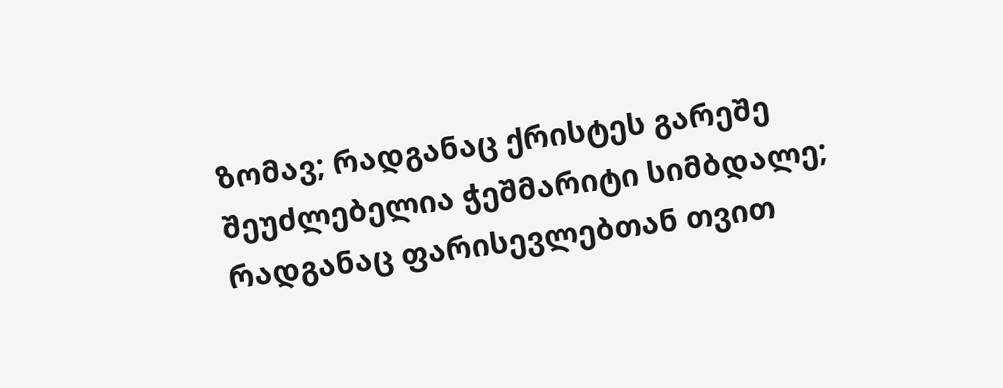ზომავ; რადგანაც ქრისტეს გარეშე შეუძლებელია ჭეშმარიტი სიმბდალე; რადგანაც ფარისევლებთან თვით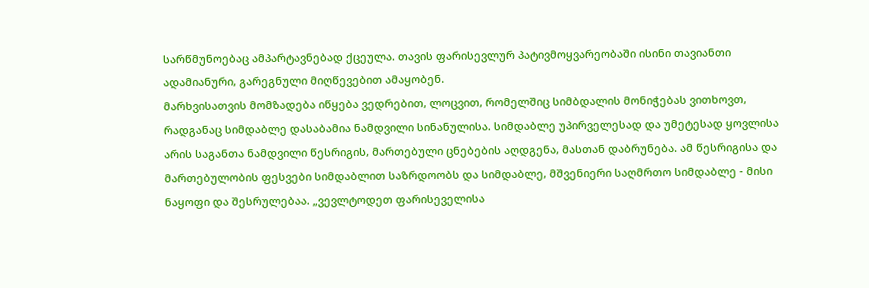სარწმუნოებაც ამპარტავნებად ქცეულა. თავის ფარისევლურ პატივმოყვარეობაში ისინი თავიანთი ადამიანური, გარეგნული მიღწევებით ამაყობენ.
მარხვისათვის მომზადება იწყება ვედრებით, ლოცვით, რომელშიც სიმბდალის მონიჭებას ვითხოვთ, რადგანაც სიმდაბლე დასაბამია ნამდვილი სინანულისა. სიმდაბლე უპირველესად და უმეტესად ყოვლისა არის საგანთა ნამდვილი წესრიგის, მართებული ცნებების აღდგენა, მასთან დაბრუნება. ამ წესრიგისა და მართებულობის ფესვები სიმდაბლით საზრდოობს და სიმდაბლე, მშვენიერი საღმრთო სიმდაბლე - მისი ნაყოფი და შესრულებაა. „ვევლტოდეთ ფარისეველისა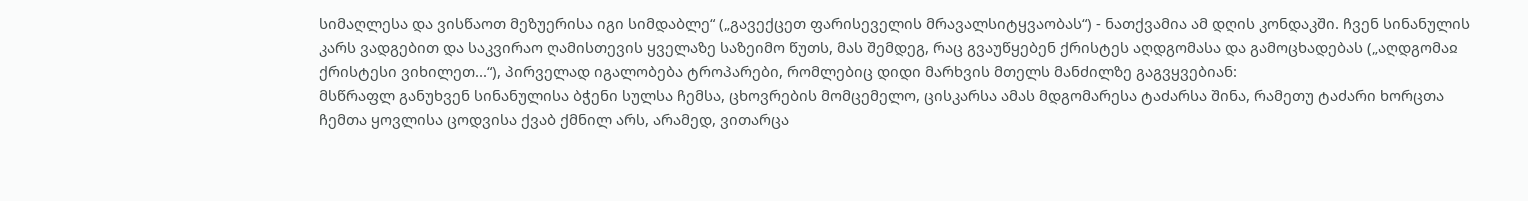სიმაღლესა და ვისწაოთ მეზუერისა იგი სიმდაბლე“ („გავექცეთ ფარისეველის მრავალსიტყვაობას“) - ნათქვამია ამ დღის კონდაკში. ჩვენ სინანულის კარს ვადგებით და საკვირაო ღამისთევის ყველაზე საზეიმო წუთს, მას შემდეგ, რაც გვაუწყებენ ქრისტეს აღდგომასა და გამოცხადებას („აღდგომაჲ ქრისტესი ვიხილეთ...“), პირველად იგალობება ტროპარები, რომლებიც დიდი მარხვის მთელს მანძილზე გაგვყვებიან:
მსწრაფლ განუხვენ სინანულისა ბჭენი სულსა ჩემსა, ცხოვრების მომცემელო, ცისკარსა ამას მდგომარესა ტაძარსა შინა, რამეთუ ტაძარი ხორცთა ჩემთა ყოვლისა ცოდვისა ქვაბ ქმნილ არს, არამედ, ვითარცა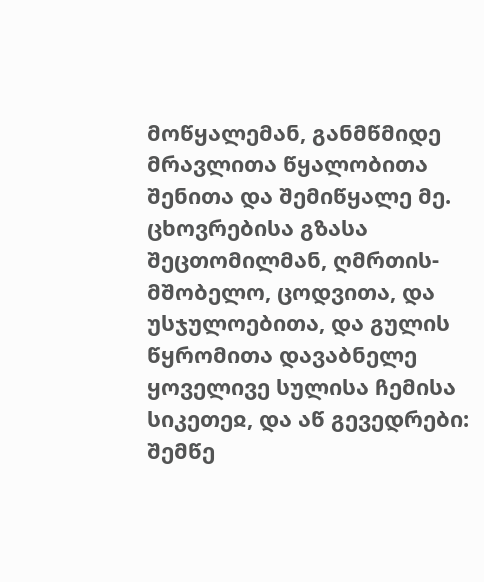მოწყალემან, განმწმიდე მრავლითა წყალობითა შენითა და შემიწყალე მე.
ცხოვრებისა გზასა შეცთომილმან, ღმრთის-მშობელო, ცოდვითა, და უსჯულოებითა, და გულის წყრომითა დავაბნელე ყოველივე სულისა ჩემისა სიკეთეჲ, და აწ გევედრები: შემწე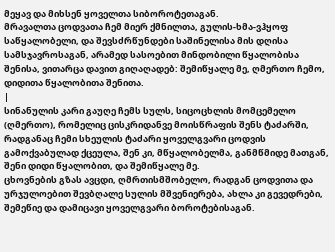მეყავ და მიხსენ ყოველთა სიბოროტეთაგან.
მრავალთა ცოდვათა ჩემ მიერ ქმნილთა, გულის-ხმა-ვჰყოფ საწყალობელი, და შევსძრწუნდები საშინელისა მის დღისა სამსჯავროსაგან, არამედ სასოებით მინდობილი წყალობისა შენისა, ვითარცა დავით გიღაღადებ: შემიწყალე მე, ღმერთო ჩემო, დიდითა წყალობითა შენითა.
|
სინანულის კარი გაუღე ჩემს სულს, სიცოცხლის მომცემელო (ღმერთო), რომელიც ცისკრიდანვე მოისწრაფის შენს ტაძარში, რადგანაც ჩემი სხეულის ტაძარი ყოველგვარი ცოდვის გამოქვაბულად ქცეულა, შენ კი, მწყალობელმა, განმწმიდე მათგან, შენი დიდი წყალობით, და შემიწყალე მე.
ცხოვნების გზას ავცდი, ღმრთისმშობელო, რადგან ცოდვითა და ურჯულოებით შევბღალე სულის მშვენიერება, ახლა კი გევედრები, შემეწიე და დამიცავი ყოველგვარი ბოროტებისაგან.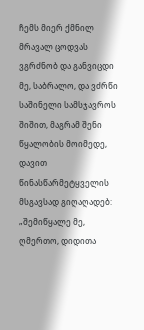ჩემს მიერ ქმნილ მრავალ ცოდვას ვგრძნობ და განვიცდი მე, საბრალო, და ვძრწი საშინელი სამსჯავროს შიშით, მაგრამ შენი წყალობის მოიმედე, დავით წინასწარმეტყველის მსგავსად გიღაღადებ: „შემიწყალე მე, ღმერთო, დიდითა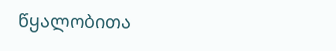წყალობითა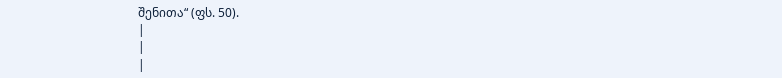შენითა“ (ფს. 50).
|
|
|